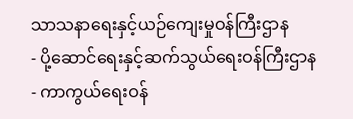သာသနာရေးနှင့်ယဉ်ကျေးမှုဝန်ကြီးဌာန
- ပို့ဆောင်ရေးနှင့်ဆက်သွယ်ရေးဝန်ကြီးဌာန
- ကာကွယ်ရေးဝန်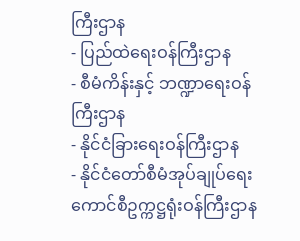ကြီးဌာန
- ပြည်ထဲရေးဝန်ကြီးဌာန
- စီမံကိန်းနှင့် ဘဏ္ဍာရေးဝန်ကြီးဌာန
- နိုင်ငံခြားရေးဝန်ကြီးဌာန
- နိုင်ငံတော်စီမံအုပ်ချုပ်ရေးကောင်စီဥက္ကဋ္ဌရုံးဝန်ကြီးဌာန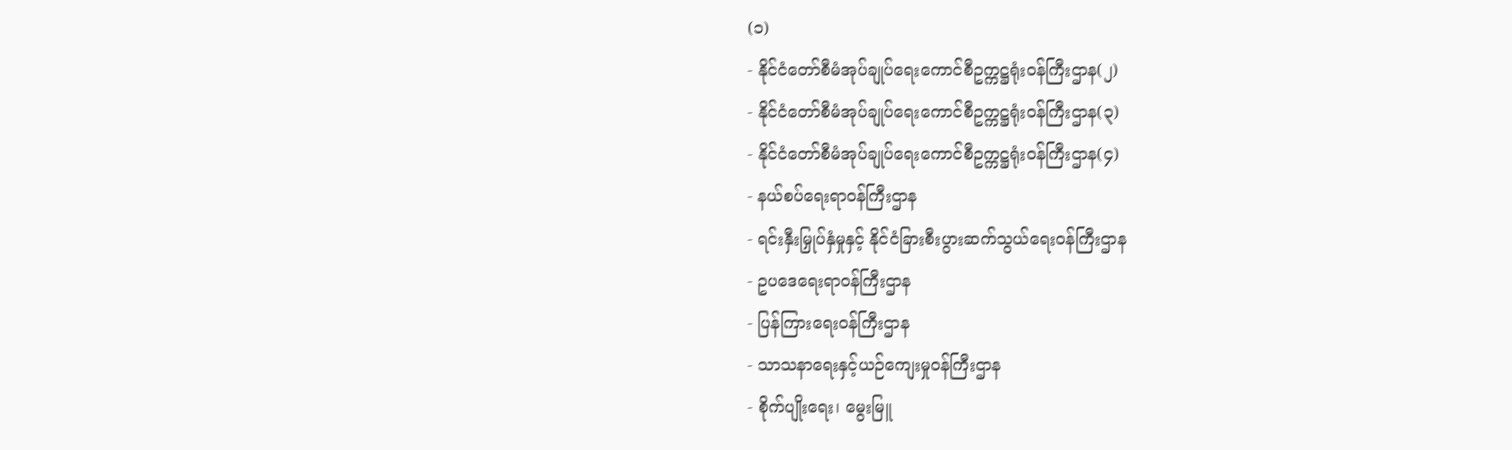(၁)
- နိုင်ငံတော်စီမံအုပ်ချုပ်ရေးကောင်စီဥက္ကဋ္ဌရုံးဝန်ကြီးဌာန(၂)
- နိုင်ငံတော်စီမံအုပ်ချုပ်ရေးကောင်စီဥက္ကဋ္ဌရုံးဝန်ကြီးဌာန(၃)
- နိုင်ငံတော်စီမံအုပ်ချုပ်ရေးကောင်စီဥက္ကဋ္ဌရုံးဝန်ကြီးဌာန(၄)
- နယ်စပ်ရေးရာဝန်ကြီးဌာန
- ရင်းနှီးမြှုပ်နှံမှုနှင့် နိုင်ငံခြားစီးပွားဆက်သွယ်ရေးဝန်ကြီးဌာန
- ဥပဒေရေးရာဝန်ကြီးဌာန
- ပြန်ကြားရေးဝန်ကြီးဌာန
- သာသနာရေးနှင့်ယဉ်ကျေးမှုဝန်ကြီးဌာန
- စိုက်ပျိုးရေး၊ မွေးမြူ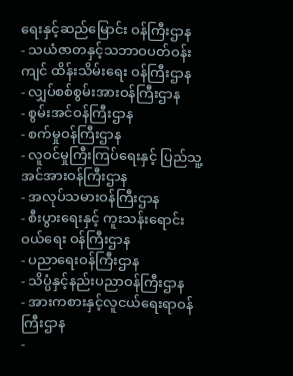ရေးနှင့်ဆည်မြောင်း ဝန်ကြီးဌာန
- သယံဇာတနှင့်သဘာဝပတ်ဝန်းကျင် ထိန်းသိမ်းရေး ဝန်ကြီးဌာန
- လျှပ်စစ်စွမ်းအားဝန်ကြီးဌာန
- စွမ်းအင်ဝန်ကြီးဌာန
- စက်မှုဝန်ကြီးဌာန
- လူဝင်မှုကြီးကြပ်ရေးနှင့် ပြည်သူ့အင်အားဝန်ကြီးဌာန
- အလုပ်သမားဝန်ကြီးဌာန
- စီးပွားရေးနှင့် ကူးသန်းရောင်းဝယ်ရေး ဝန်ကြီးဌာန
- ပညာရေးဝန်ကြီးဌာန
- သိပ္ပံနှင့်နည်းပညာဝန်ကြီးဌာန
- အားကစားနှင့်လူငယ်ရေးရာဝန်ကြီးဌာန
-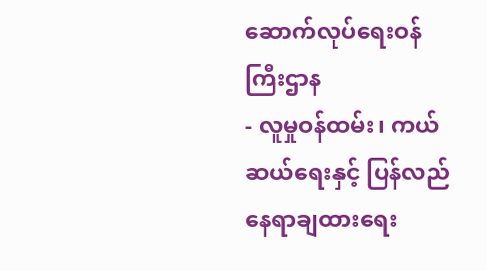ဆောက်လုပ်ရေးဝန်ကြီးဌာန
- လူမှုဝန်ထမ်း၊ ကယ်ဆယ်ရေးနှင့် ပြန်လည်နေရာချထားရေး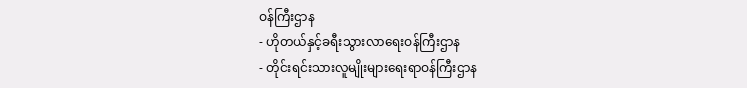ဝန်ကြီးဌာန
- ဟိုတယ်နှင့်ခရီးသွားလာရေးဝန်ကြီးဌာန
- တိုင်းရင်းသားလူမျိုးများရေးရာဝန်ကြီးဌာန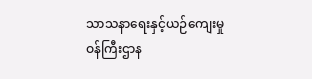သာသနာရေးနှင့်ယဉ်ကျေးမှုဝန်ကြီးဌာန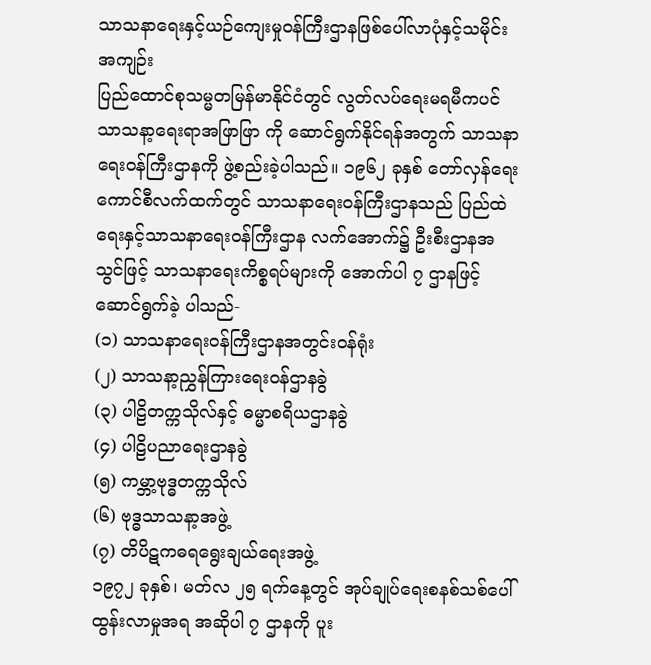သာသနာရေးနှင့်ယဉ်ကျေးမှုဝန်ကြီးဌာနဖြစ်ပေါ်လာပုံနှင့်သမိုင်းအကျဉ်း
ပြည်ထောင်စုသမ္မတမြန်မာနိုင်ငံတွင် လွတ်လပ်ရေးမရမီကပင် သာသနာ့ရေးရာအဖြာဖြာ ကို ဆောင်ရွက်နိုင်ရန်အတွက် သာသနာရေးဝန်ကြီးဌာနကို ဖွဲ့စည်းခဲ့ပါသည်။ ၁၉၆၂ ခုနှစ် တော်လှန်ရေး ကောင်စီလက်ထက်တွင် သာသနာရေးဝန်ကြီးဌာနသည် ပြည်ထဲရေးနှင့်သာသနာရေးဝန်ကြီးဌာန လက်အောက်၌ ဦးစီးဌာနအသွင်ဖြင့် သာသနာရေးကိစ္စရပ်များကို အောက်ပါ ၇ ဌာနဖြင့် ဆောင်ရွက်ခဲ့ ပါသည်-
(၁) သာသနာရေးဝန်ကြီးဌာနအတွင်းဝန်ရုံး
(၂) သာသနာ့ညွှန်ကြားရေးဝန်ဌာနခွဲ
(၃) ပါဠိတက္ကသိုလ်နှင့် ဓမ္မာစရိယဌာနခွဲ
(၄) ပါဠိပညာရေးဌာနခွဲ
(၅) ကမ္ဘာ့ဗုဒ္ဓတက္ကသိုလ်
(၆) ဗုဒ္ဓသာသနာ့အဖွဲ့
(၇) တိပိဋကဓရရွေးချယ်ရေးအဖွဲ့
၁၉၇၂ ခုနှစ်၊ မတ်လ ၂၅ ရက်နေ့တွင် အုပ်ချုပ်ရေးစနစ်သစ်ပေါ်ထွန်းလာမှုအရ အဆိုပါ ၇ ဌာနကို ပူး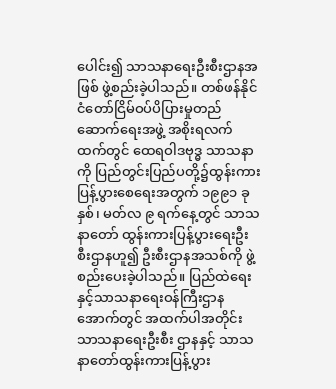ပေါင်း၍ သာသနာရေးဦးစီးဌာနအဖြစ် ဖွဲ့စည်းခဲ့ပါသည်။ တစ်ဖန်နိုင်ငံတော်ငြိမ်ဝပ်ပိပြားမှုတည်ဆောက်ရေးအဖွဲ့ အစိုးရလက်ထက်တွင် ထေရဝါဒဗုဒ္ဓ သာသနာကို ပြည်တွင်းပြည်ပတို့၌ထွန်းကားပြန့်ပွားစေရေးအတွက် ၁၉၉၁ ခုနှစ်၊ မတ်လ ၉ ရက်နေ့တွင် သာသနာတော် ထွန်းကားပြန့်ပွားရေးဦးစီးဌာနဟူ၍ ဦးစီးဌာနအသစ်ကို ဖွဲ့စည်းပေးခဲ့ပါသည်။ ပြည်ထဲရေးနှင့်သာသနာရေးဝန်ကြီးဌာနအောက်တွင် အထက်ပါအတိုင်း သာသနာရေးဦးစီး ဌာနနှင့် သာသနာတော်ထွန်းကားပြန့်ပွား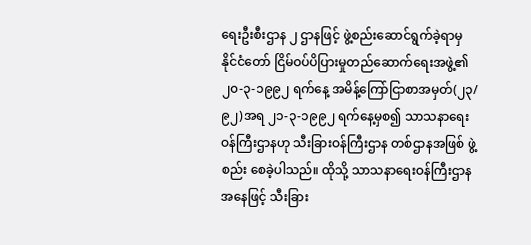ရေးဦးစီးဌာန ၂ ဌာနဖြင့် ဖွဲ့စည်းဆောင်ရွက်ခဲ့ရာမှ နိုင်ငံတော် ငြိမ်ဝပ်ပိပြားမှုတည်ဆောက်ရေးအဖွဲ့၏ ၂၀-၃-၁၉၉၂ ရက်နေ့ အမိန့်ကြော်ငြာစာအမှတ်(၂၃/၉၂)အရ ၂၁-၃-၁၉၉၂ ရက်နေ့မှစ၍ သာသနာရေးဝန်ကြီးဌာနဟု သီးခြားဝန်ကြီးဌာန တစ်ဌာနအဖြစ် ဖွဲ့စည်း စေခဲ့ပါသည်။ ထိုသို့ သာသနာရေးဝန်ကြီးဌာနအနေဖြင့် သီးခြား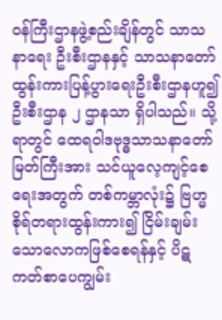ဝန်ကြီးဌာနဖွဲ့စည်းချိန်တွင် သာသနာရေး ဦးစီးဌာနနှင့် သာသနာတော်ထွန်းကားပြန့်ပွားရေးဦးစီးဌာနဟူ၍ ဦးစီးဌာန ၂ ဌာနသာ ရှိပါသည်။ သို့ရာတွင် ထေရဝါဒဗုဒ္ဓသာသနာတော်မြတ်ကြီးအား သင်ယူလေ့ကျင့်စေရေးအတွက် တစ်ကမ္ဘာလုံး၌ ဗြဟ္မစိုရ်တရားထွန်းကား၍ ငြိမ်းချမ်းသောလောကဖြစ်စေရန်နှင့် ပိဋကတ်စာပေကျွမ်း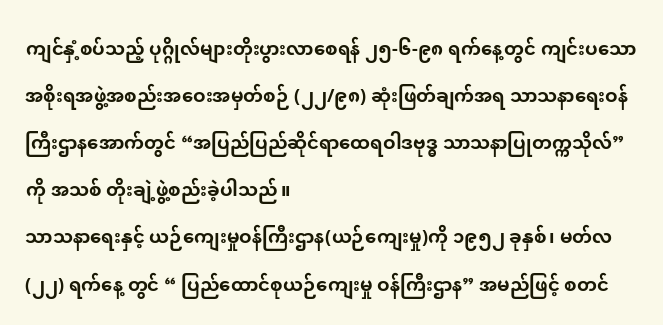ကျင်နှံ့စပ်သည့် ပုဂ္ဂိုလ်များတိုးပွားလာစေရန် ၂၅-၆-၉၈ ရက်နေ့တွင် ကျင်းပသော အစိုးရအဖွဲ့အစည်းအဝေးအမှတ်စဉ် (၂၂/၉၈) ဆုံးဖြတ်ချက်အရ သာသနာရေးဝန်ကြီးဌာနအောက်တွင် “အပြည်ပြည်ဆိုင်ရာထေရဝါဒဗုဒ္ဓ သာသနာပြုတက္ကသိုလ်” ကို အသစ် တိုးချဲ့ဖွဲ့စည်းခဲ့ပါသည်။
သာသနာရေးနှင့် ယဉ်ကျေးမှုဝန်ကြီးဌာန(ယဉ်ကျေးမှု)ကို ၁၉၅၂ ခုနှစ်၊ မတ်လ(၂၂) ရက်နေ့ တွင် “ ပြည်ထောင်စုယဉ်ကျေးမှု ဝန်ကြီးဌာန” အမည်ဖြင့် စတင်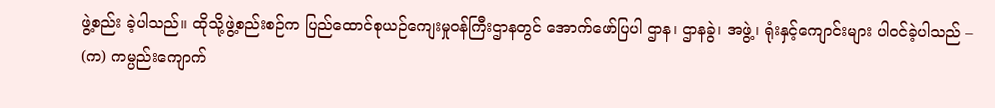ဖွဲ့စည်း ခဲ့ပါသည်။ ထိုသို့ဖွဲ့စည်းစဉ်က ပြည်ထောင်စုယဉ်ကျေးမှုဝန်ကြီးဌာနတွင် အောက်ဖော်ပြပါ ဌာန၊ ဌာနခွဲ၊ အဖွဲ့၊ ရုံးနှင့်ကျောင်းများ ပါဝင်ခဲ့ပါသည် –
(က) ကမ္ပည်းကျောက်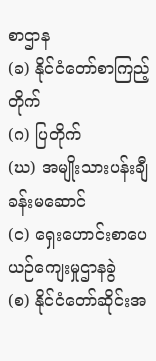စာဌာန
(ခ) နိုင်ငံတော်စာကြည့်တိုက်
(ဂ) ပြတိုက်
(ဃ) အမျိုးသားပန်းချီခန်းမဆောင်
(င) ရှေးဟောင်းစာပေယဉ်ကျေးမှုဌာနခွဲ
(စ) နိုင်ငံတော်ဆိုင်းအ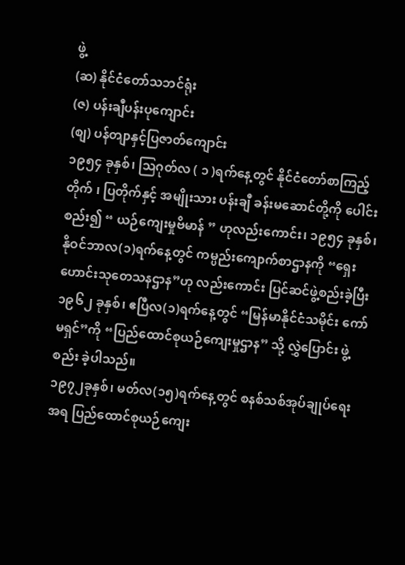ဖွဲ့
(ဆ) နိုင်ငံတော်သဘင်ရုံး
(ဇ) ပန်းချီပန်းပုကျောင်း
(စျ) ပန်တျာနှင့်ပြဇာတ်ကျောင်း
၁၉၅၄ ခုနှစ်၊ သြဂုတ်လ ( ၁ )ရက်နေ့တွင် နိုင်ငံတော်စာကြည့်တိုက် ၊ ပြတိုက်နှင့် အမျိုးသား ပန်းချီ ခန်းမဆောင်တို့ကို ပေါင်းစည်း၍ “ ယဉ်ကျေးမှုဗိမာန် ” ဟုလည်းကောင်း၊ ၁၉၅၄ ခုနှစ်၊ နိုဝင်ဘာလ(၁)ရက်နေ့တွင် ကမ္ပည်းကျောက်စာဌာနကို “ရှေးဟောင်းသုတေသနဌာန”ဟု လည်းကောင်း ပြင်ဆင်ဖွဲ့စည်းခဲ့ပြီး ၁၉၆၂ ခုနှစ်၊ ဧပြီလ(၁)ရက်နေ့တွင် “မြန်မာနိုင်ငံသမိုင်း ကော်မရှင်”ကို “ပြည်ထောင်စုယဉ်ကျေးမှုဌာန” သို့ လွှဲပြောင်း ဖွဲ့စည်း ခဲ့ပါသည်။
၁၉၇၂ခုနှစ်၊ မတ်လ(၁၅)ရက်နေ့တွင် စနစ်သစ်အုပ်ချုပ်ရေးအရ ပြည်ထောင်စုယဉ်ကျေး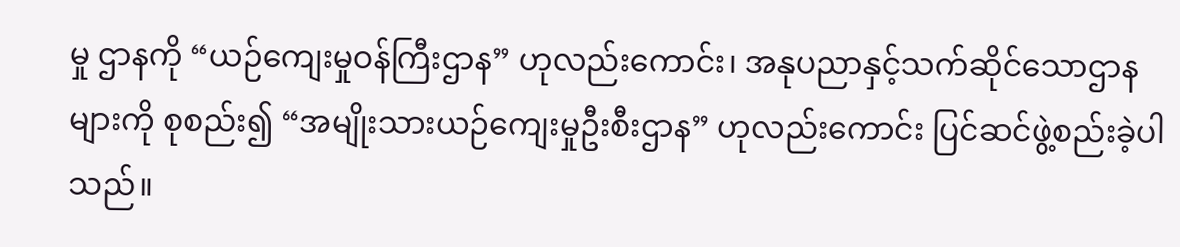မှု ဌာနကို “ယဉ်ကျေးမှုဝန်ကြီးဌာန” ဟုလည်းကောင်း၊ အနုပညာနှင့်သက်ဆိုင်သောဌာန များကို စုစည်း၍ “အမျိုးသားယဉ်ကျေးမှုဦးစီးဌာန” ဟုလည်းကောင်း ပြင်ဆင်ဖွဲ့စည်းခဲ့ပါသည်။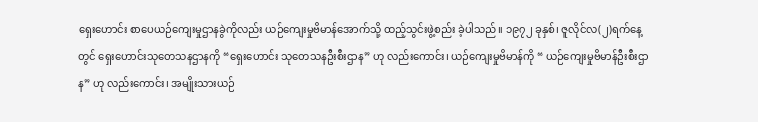ရှေးဟောင်း စာပေယဉ်ကျေးမှုဌာနခွဲကိုလည်း ယဉ်ကျေးမှုဗိမာန်အောက်သို့ ထည့်သွင်းဖွဲ့စည်း ခဲ့ပါသည်။ ၁၉၇၂ ခုနှစ်၊ ဇူလိုင်လ(၂)ရက်နေ့တွင် ရှေးဟောင်းသုတေသနဌာနကို “ရှေးဟောင်း သုတေသနဦးစီးဌာန” ဟု လည်းကောင်း၊ ယဉ်ကျေးမှုဗိမာန်ကို “ ယဉ်ကျေးမှုဗိမာန်ဦးစီးဌာန” ဟု လည်းကောင်း၊ အမျိုးသားယဉ်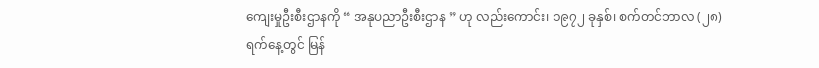ကျေးမှုဦးစီးဌာနကို “ အနုပညာဦးစီးဌာန ” ဟု လည်းကောင်း၊ ၁၉၇၂ ခုနှစ်၊ စက်တင်ဘာလ (၂၈)ရက်နေ့တွင် မြန်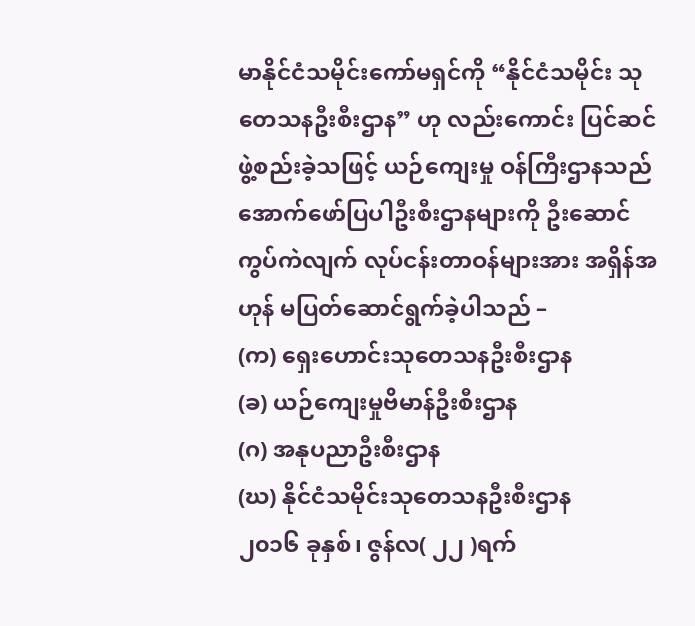မာနိုင်ငံသမိုင်းကော်မရှင်ကို “နိုင်ငံသမိုင်း သုတေသနဦးစီးဌာန” ဟု လည်းကောင်း ပြင်ဆင်ဖွဲ့စည်းခဲ့သဖြင့် ယဉ်ကျေးမှု ဝန်ကြီးဌာနသည် အောက်ဖော်ပြပါဦးစီးဌာနများကို ဦးဆောင်ကွပ်ကဲလျက် လုပ်ငန်းတာဝန်များအား အရှိန်အဟုန် မပြတ်ဆောင်ရွက်ခဲ့ပါသည် –
(က) ရှေးဟောင်းသုတေသနဦးစီးဌာန
(ခ) ယဉ်ကျေးမှုဗိမာန်ဦးစီးဌာန
(ဂ) အနုပညာဦးစီးဌာန
(ဃ) နိုင်ငံသမိုင်းသုတေသနဦးစီးဌာန
၂၀၁၆ ခုနှစ်၊ ဇွန်လ( ၂၂ )ရက်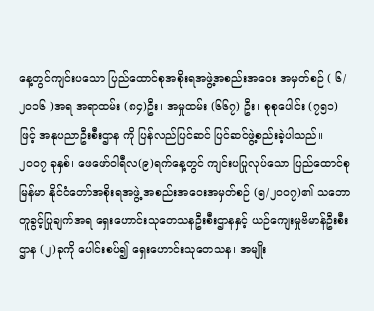နေ့တွင်ကျင်းပသော ပြည်ထောင်စုအစိုးရအဖွဲ့အစည်းအဝေး အမှတ်စဉ် ( ၆/ ၂၀၁၆ )အရ အရာထမ်း (၈၄)ဦး၊ အမှုထမ်း (၆၆၇) ဦး၊ စုစုပေါင်း (၇၅၁) ဖြင့် အနုပညာဦးစီးဌာန ကို ပြန်လည်ပြင်ဆင် ပြင်ဆင်ဖွဲ့စည်းခဲ့ပါသည်။
၂၀၀၇ ခုနှစ်၊ ဖေဖော်ဝါရီလ(၉)ရက်နေ့တွင် ကျင်းပပြုလုပ်သော ပြည်ထောင်စုမြန်မာ နိုင်ငံတော်အစိုးရအဖွဲ့ အစည်းအဝေးအမှတ်စဉ် (၅/၂၀၀၇)၏ သဘောတူခွင့်ပြုချက်အရ ရှေးဟောင်းသုတေသနဦးစီးဌာနနှင့် ယဉ်ကျေးမှုဗိမာန်ဦးစီးဌာန (၂)ခုကို ပေါင်းစပ်၍ ရှေးဟောင်းသုတေသန၊ အမျိုး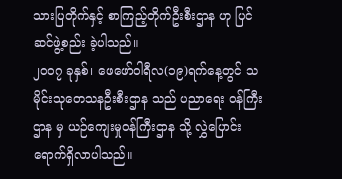သားပြတိုက်နှင့် စာကြည့်တိုက်ဦးစီးဌာန ဟု ပြင်ဆင်ဖွဲ့စည်း ခဲ့ပါသည်။
၂၀၀၇ ခုနှစ်၊ ဖေဖော်ဝါရီလ(၁၉)ရက်နေ့တွင် သမိုင်းသုတေသနဦးစီးဌာန သည် ပညာရေး ဝန်ကြီးဌာန မှ ယဉ်ကျေးမှုဝန်ကြီးဌာန သို့ လွှဲပြောင်းရောက်ရှိလာပါသည်။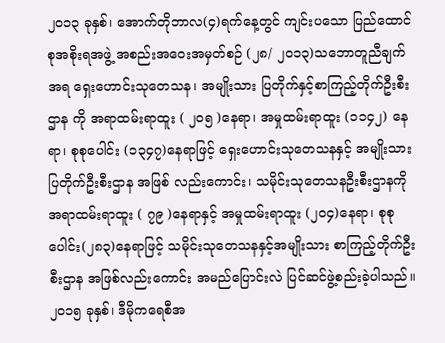၂၀၁၃ ခုနှစ်၊ အောက်တိုဘာလ(၄)ရက်နေ့တွင် ကျင်းပသော ပြည်ထောင်စုအစိုးရအဖွဲ့ အစည်းအဝေးအမှတ်စဉ် (၂၈/ ၂၀၁၃)သဘောတူညီချက်အရ ရှေးဟောင်းသုတေသန၊ အမျိုးသား ပြတိုက်နှင့်စာကြည့်တိုက်ဦးစီးဌာန ကို အရာထမ်းရာထူး ( ၂၀၅ )နေရာ၊ အမှုထမ်းရာထူး (၁၁၄၂) နေရာ၊ စုစုပေါင်း (၁၃၄၇)နေရာဖြင့် ရှေးဟောင်းသုတေသနနှင့် အမျိုးသားပြတိုက်ဦးစီးဌာန အဖြစ် လည်းကောင်း၊ သမိုင်းသုတေသနဦးစီးဌာနကို အရာထမ်းရာထူး ( ၇၉ )နေရာနှင့် အမှုထမ်းရာထူး (၂၀၄)နေရာ၊ စုစုပေါင်း(၂၈၃)နေရာဖြင့် သမိုင်းသုတေသနနှင့်အမျိုးသား စာကြည့်တိုက်ဦးစီးဌာန အဖြစ်လည်းကောင်း အမည်ပြောင်းလဲ ပြင်ဆင်ဖွဲ့စည်းခဲ့ပါသည်။
၂၀၁၅ ခုနှစ်၊ ဒီမိုကရေစီအ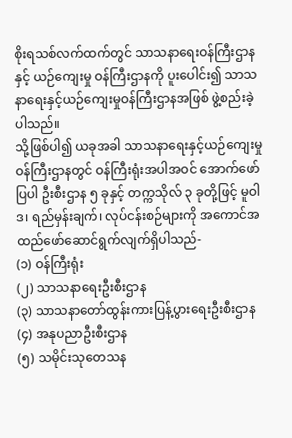စိုးရသစ်လက်ထက်တွင် သာသနာရေးဝန်ကြီးဌာနနှင့် ယဉ်ကျေးမှု ဝန်ကြီးဌာနကို ပူးပေါင်း၍ သာသနာရေးနှင့်ယဉ်ကျေးမှုဝန်ကြီးဌာနအဖြစ် ဖွဲ့စည်းခဲ့ပါသည်။
သို့ဖြစ်ပါ၍ ယခုအခါ သာသနာရေးနှင့်ယဉ်ကျေးမှုဝန်ကြီးဌာနတွင် ဝန်ကြီးရုံးအပါအဝင် အောက်ဖော်ပြပါ ဦးစီးဌာန ၅ ခုနှင့် တက္ကသိုလ် ၃ ခုတို့ဖြင့် မူဝါဒ၊ ရည်မှန်းချက်၊ လုပ်ငန်းစဉ်များကို အကောင်အထည်ဖော်ဆောင်ရွက်လျက်ရှိပါသည်-
(၁) ဝန်ကြီးရုံး
(၂) သာသနာရေးဦးစီးဌာန
(၃) သာသနာတော်ထွန်းကားပြန့်ပွားရေးဦးစီးဌာန
(၄) အနုပညာဦးစီးဌာန
(၅) သမိုင်းသုတေသန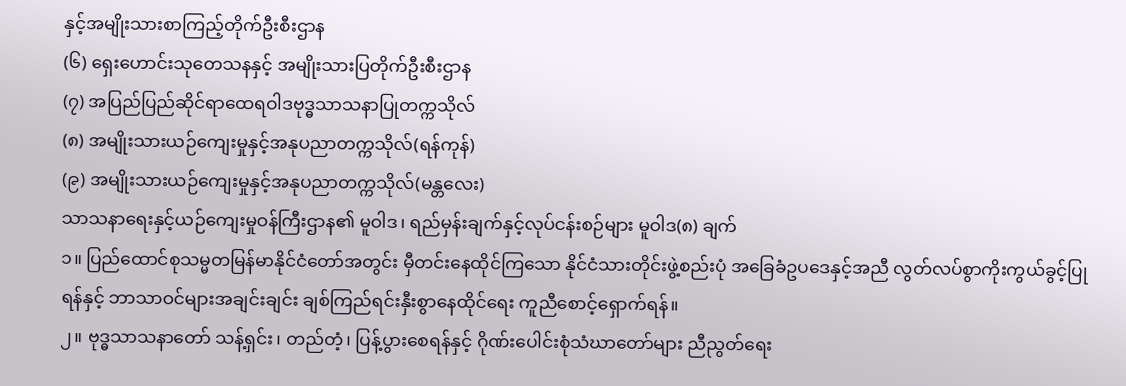နှင့်အမျိုးသားစာကြည့်တိုက်ဦးစီးဌာန
(၆) ရှေးဟောင်းသုတေသနနှင့် အမျိုးသားပြတိုက်ဦးစီးဌာန
(၇) အပြည်ပြည်ဆိုင်ရာထေရဝါဒဗုဒ္ဓသာသနာပြုတက္ကသိုလ်
(၈) အမျိုးသားယဉ်ကျေးမှုနှင့်အနုပညာတက္ကသိုလ်(ရန်ကုန်)
(၉) အမျိုးသားယဉ်ကျေးမှုနှင့်အနုပညာတက္ကသိုလ်(မန္တလေး)
သာသနာရေးနှင့်ယဉ်ကျေးမှုဝန်ကြီးဌာန၏ မူဝါဒ၊ ရည်မှန်းချက်နှင့်လုပ်ငန်းစဉ်များ မူဝါဒ(၈) ချက်
၁။ ပြည်ထောင်စုသမ္မတမြန်မာနိုင်ငံတော်အတွင်း မှီတင်းနေထိုင်ကြသော နိုင်ငံသားတိုင်းဖွဲ့စည်းပုံ အခြေခံဥပဒေနှင့်အညီ လွတ်လပ်စွာကိုးကွယ်ခွင့်ပြုရန်နှင့် ဘာသာဝင်များအချင်းချင်း ချစ်ကြည်ရင်းနှီးစွာနေထိုင်ရေး ကူညီစောင့်ရှောက်ရန်။
၂။ ဗုဒ္ဓသာသနာတော် သန့်ရှင်း၊ တည်တံ့၊ ပြန့်ပွားစေရန်နှင့် ဂိုဏ်းပေါင်းစုံသံဃာတော်များ ညီညွတ်ရေး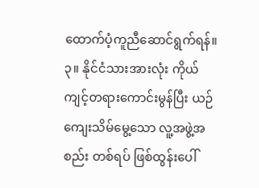ထောက်ပံ့ကူညီဆောင်ရွက်ရန်။
၃။ နိုင်ငံသားအားလုံး ကိုယ်ကျင့်တရားကောင်းမွန်ပြီး ယဉ်ကျေးသိမ်မွေ့သော လူ့အဖွဲ့အစည်း တစ်ရပ် ဖြစ်ထွန်းပေါ်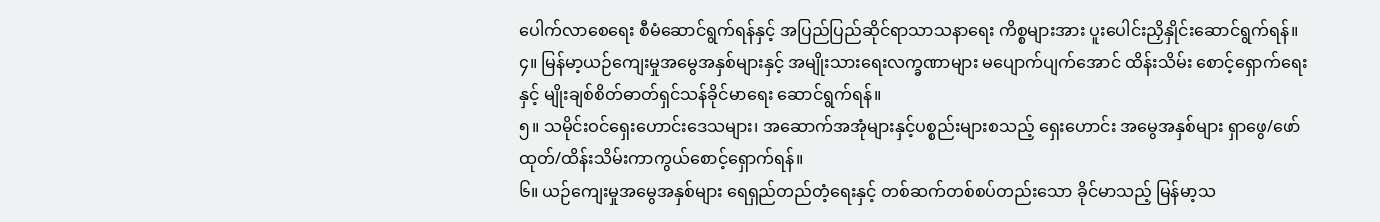ပေါက်လာစေရေး စီမံဆောင်ရွက်ရန်နှင့် အပြည်ပြည်ဆိုင်ရာသာသနာရေး ကိစ္စများအား ပူးပေါင်းညှိနှိုင်းဆောင်ရွက်ရန်။
၄။ မြန်မာ့ယဉ်ကျေးမှုအမွေအနှစ်များနှင့် အမျိုးသားရေးလက္ခဏာများ မပျောက်ပျက်အောင် ထိန်းသိမ်း စောင့်ရှောက်ရေးနှင့် မျိုးချစ်စိတ်ဓာတ်ရှင်သန်ခိုင်မာရေး ဆောင်ရွက်ရန်။
၅။ သမိုင်းဝင်ရှေးဟောင်းဒေသများ၊ အဆောက်အအုံများနှင့်ပစ္စည်းများစသည့် ရှေးဟောင်း အမွေအနှစ်များ ရှာဖွေ/ဖော်ထုတ်/ထိန်းသိမ်းကာကွယ်စောင့်ရှောက်ရန်။
၆။ ယဉ်ကျေးမှုအမွေအနှစ်များ ရေရှည်တည်တံ့ရေးနှင့် တစ်ဆက်တစ်စပ်တည်းသော ခိုင်မာသည့် မြန်မာ့သ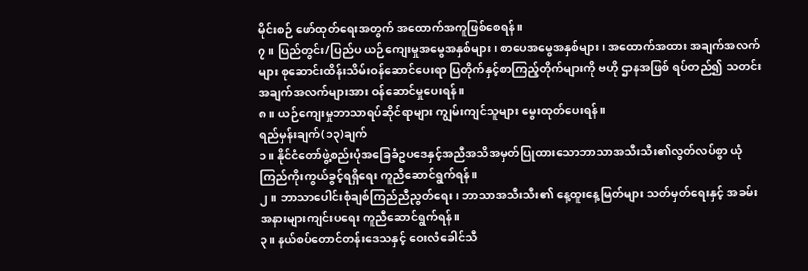မိုင်းစဉ် ဖော်ထုတ်ရေးအတွက် အထောက်အကူဖြစ်စေရန်။
၇။ ပြည်တွင်း/ပြည်ပ ယဉ်ကျေးမှုအမွေအနှစ်များ၊ စာပေအမွေအနှစ်များ၊ အထောက်အထား အချက်အလက်များ စုဆောင်းထိန်းသိမ်းဝန်ဆောင်ပေးရာ ပြတိုက်နှင့်စာကြည့်တိုက်များကို ဗဟို ဌာနအဖြစ် ရပ်တည်၍ သတင်းအချက်အလက်များအား ဝန်ဆောင်မှုပေးရန်။
၈။ ယဉ်ကျေးမှုဘာသာရပ်ဆိုင်ရာများ ကျွမ်းကျင်သူများ မွေးထုတ်ပေးရန်။
ရည်မှန်းချက်(၁၃)ချက်
၁။ နိုင်ငံတော်ဖွဲ့စည်းပုံအခြေခံဥပဒေနှင့်အညီအသိအမှတ်ပြုထားသောဘာသာအသီးသီး၏လွတ်လပ်စွာ ယုံကြည်ကိုးကွယ်ခွင့်ရရှိရေး ကူညီဆောင်ရွက်ရန်။
၂။ ဘာသာပေါင်းစုံချစ်ကြည်ညီညွတ်ရေး၊ ဘာသာအသီးသီး၏ နေ့ထူးနေ့မြတ်များ သတ်မှတ်ရေးနှင့် အခမ်းအနားများကျင်းပရေး ကူညီဆောင်ရွက်ရန်။
၃။ နယ်စပ်တောင်တန်းဒေသနှင့် ဝေးလံခေါင်သီ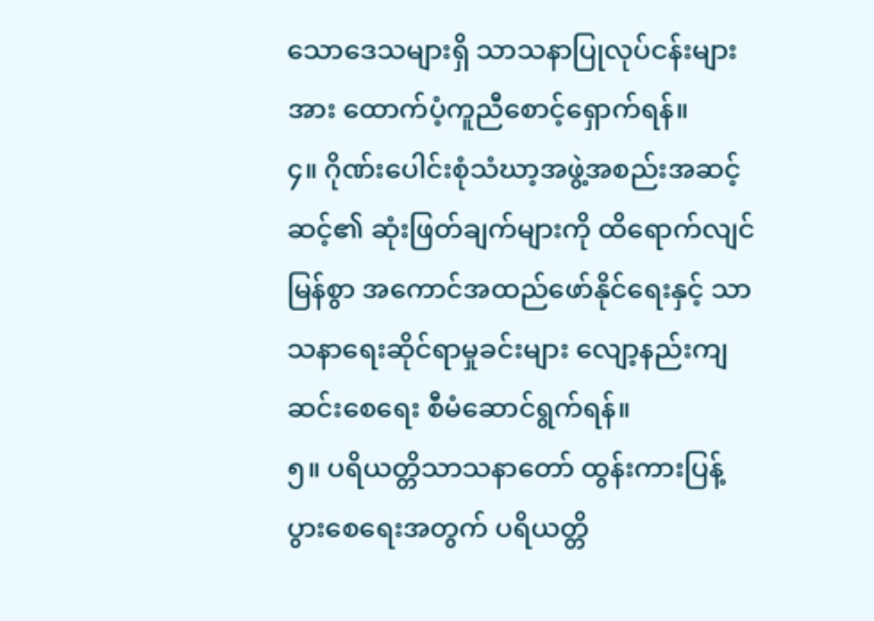သောဒေသများရှိ သာသနာပြုလုပ်ငန်းများအား ထောက်ပံ့ကူညီစောင့်ရှောက်ရန်။
၄။ ဂိုဏ်းပေါင်းစုံသံဃာ့အဖွဲ့အစည်းအဆင့်ဆင့်၏ ဆုံးဖြတ်ချက်များကို ထိရောက်လျင်မြန်စွာ အကောင်အထည်ဖော်နိုင်ရေးနှင့် သာသနာရေးဆိုင်ရာမှုခင်းများ လျော့နည်းကျဆင်းစေရေး စီမံဆောင်ရွက်ရန်။
၅။ ပရိယတ္တိသာသနာတော် ထွန်းကားပြန့်ပွားစေရေးအတွက် ပရိယတ္တိ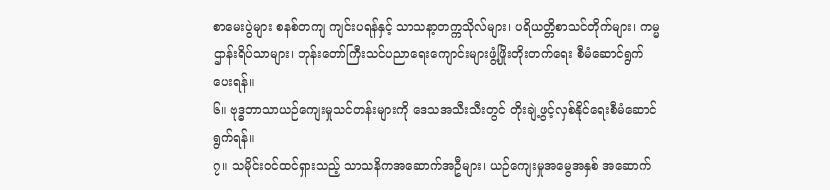စာမေးပွဲများ စနစ်တကျ ကျင်းပရန်နှင့် သာသနာ့တက္ကသိုလ်များ၊ ပရိယတ္တိစာသင်တိုက်များ၊ ကမ္မဌာန်းရိပ်သာများ၊ ဘုန်းတော်ကြီးသင်ပညာရေးကျောင်းများဖွံ့ဖြိုးတိုးတက်ရေး စီမံဆောင်ရွက်ပေးရန်။
၆။ ဗုဒ္ဓဘာသာယဉ်ကျေးမှုသင်တန်းများကို ဒေသအသီးသီးတွင် တိုးချဲ့ဖွင့်လှစ်နိုင်ရေးစီမံဆောင်ရွက်ရန်။
၇။ သမိုင်းဝင်ထင်ရှားသည့် သာသနိကအဆောက်အဦများ၊ ယဉ်ကျေးမှုအမွေအနှစ် အဆောက်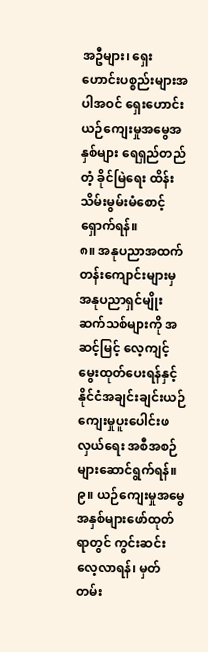အဦများ၊ ရှေးဟောင်းပစ္စည်းများအပါအဝင် ရှေးဟောင်းယဉ်ကျေးမှုအမွေအနှစ်များ ရေရှည်တည်တံ့ ခိုင်မြဲရေး ထိန်းသိမ်းမွမ်းမံစောင့်ရှောက်ရန်။
၈။ အနုပညာအထက်တန်းကျောင်းများမှ အနုပညာရှင်မျိုးဆက်သစ်များကို အဆင့်မြင့် လေ့ကျင့် မွေးထုတ်ပေးရန်နှင့် နိုင်ငံအချင်းချင်းယဉ်ကျေးမှုပူးပေါင်းဖလှယ်ရေး အစီအစဉ်များဆောင်ရွက်ရန်။
၉။ ယဉ်ကျေးမှုအမွေအနှစ်များဖော်ထုတ်ရာတွင် ကွင်းဆင်းလေ့လာရန်၊ မှတ်တမ်း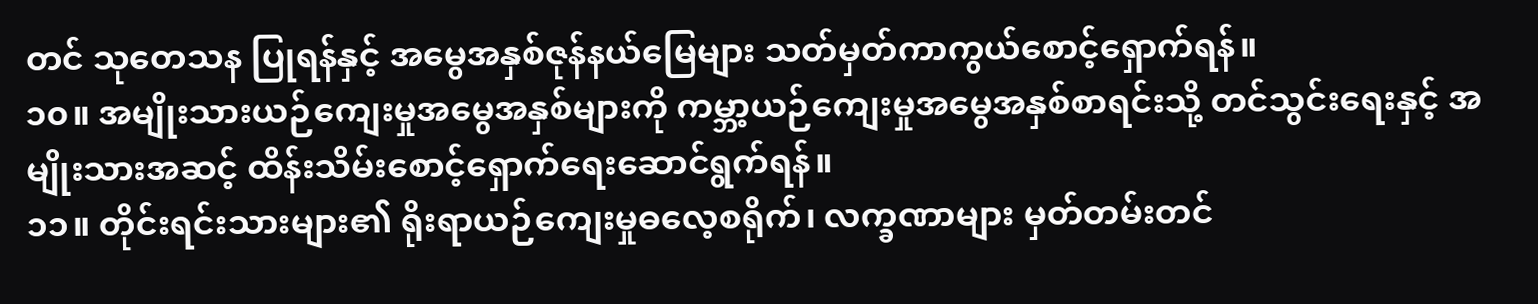တင် သုတေသန ပြုရန်နှင့် အမွေအနှစ်ဇုန်နယ်မြေများ သတ်မှတ်ကာကွယ်စောင့်ရှောက်ရန်။
၁၀။ အမျိုးသားယဉ်ကျေးမှုအမွေအနှစ်များကို ကမ္ဘာ့ယဉ်ကျေးမှုအမွေအနှစ်စာရင်းသို့ တင်သွင်းရေးနှင့် အမျိုးသားအဆင့် ထိန်းသိမ်းစောင့်ရှောက်ရေးဆောင်ရွက်ရန်။
၁၁။ တိုင်းရင်းသားများ၏ ရိုးရာယဉ်ကျေးမှုဓလေ့စရိုက်၊ လက္ခဏာများ မှတ်တမ်းတင်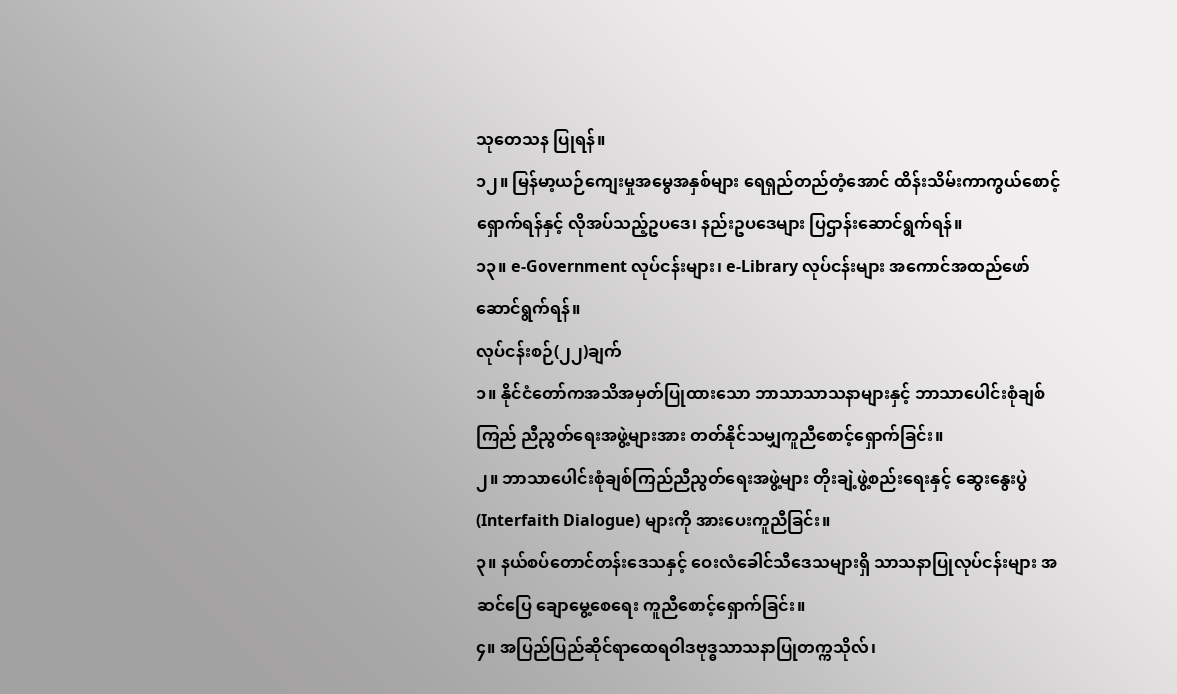သုတေသန ပြုရန်။
၁၂။ မြန်မာ့ယဉ်ကျေးမှုအမွေအနှစ်များ ရေရှည်တည်တံ့အောင် ထိန်းသိမ်းကာကွယ်စောင့်ရှောက်ရန်နှင့် လိုအပ်သည့်ဥပဒေ၊ နည်းဥပဒေများ ပြဌာန်းဆောင်ရွက်ရန်။
၁၃။ e-Government လုပ်ငန်းများ၊ e-Library လုပ်ငန်းများ အကောင်အထည်ဖော်ဆောင်ရွက်ရန်။
လုပ်ငန်းစဉ်(၂၂)ချက်
၁။ နိုင်ငံတော်ကအသိအမှတ်ပြုထားသော ဘာသာသာသနာများနှင့် ဘာသာပေါင်းစုံချစ်ကြည် ညီညွတ်ရေးအဖွဲ့များအား တတ်နိုင်သမျှကူညီစောင့်ရှောက်ခြင်း။
၂။ ဘာသာပေါင်းစုံချစ်ကြည်ညီညွတ်ရေးအဖွဲ့များ တိုးချဲ့ဖွဲ့စည်းရေးနှင့် ဆွေးနွေးပွဲ (Interfaith Dialogue) များကို အားပေးကူညီခြင်း။
၃။ နယ်စပ်တောင်တန်းဒေသနှင့် ဝေးလံခေါင်သီဒေသများရှိ သာသနာပြုလုပ်ငန်းများ အဆင်ပြေ ချောမွေ့စေရေး ကူညီစောင့်ရှောက်ခြင်း။
၄။ အပြည်ပြည်ဆိုင်ရာထေရဝါဒဗုဒ္ဓသာသနာပြုတက္ကသိုလ်၊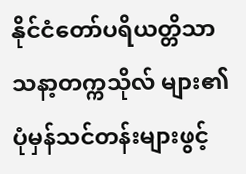နိုင်ငံတော်ပရိယတ္တိသာသနာ့တက္ကသိုလ် များ၏ ပုံမှန်သင်တန်းများဖွင့်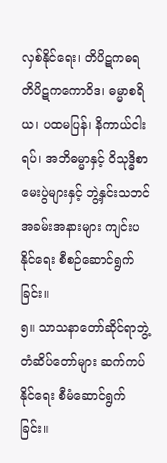လှစ်နိုင်ရေး၊ တိပိဋကဓရ တိပိဋကကောဝိဒ၊ ဓမ္မာစရိယ၊ ပထမပြန်၊ နိကာယ်ငါးရပ်၊ အဘိဓမ္မာနှင့် ဝိသုဒ္ဓိစာမေးပွဲများနှင့် ဘွဲ့နှင်းသဘင်အခမ်းအနားများ ကျင်းပနိုင်ရေး စီစဉ်ဆောင်ရွက်ခြင်း။
၅။ သာသနာတော်ဆိုင်ရာဘွဲ့တံဆိပ်တော်များ ဆက်ကပ်နိုင်ရေး စီမံဆောင်ရွက်ခြင်း။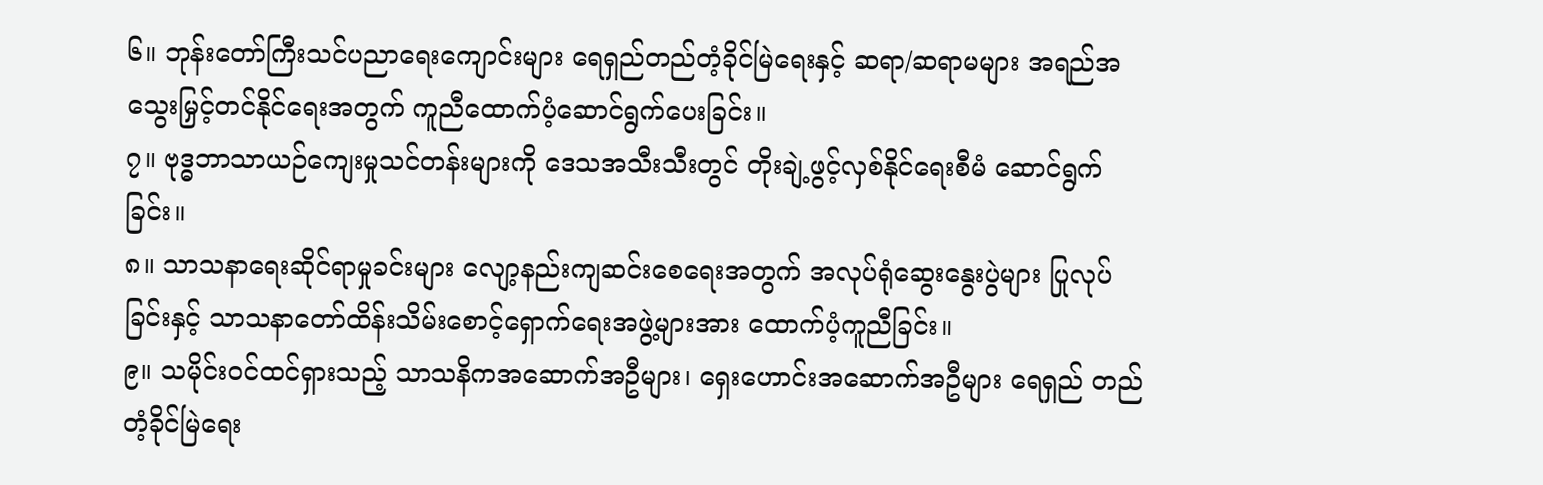၆။ ဘုန်းတော်ကြီးသင်ပညာရေးကျောင်းများ ရေရှည်တည်တံ့ခိုင်မြဲရေးနှင့် ဆရာ/ဆရာမများ အရည်အသွေးမြှင့်တင်နိုင်ရေးအတွက် ကူညီထောက်ပံ့ဆောင်ရွက်ပေးခြင်း။
၇။ ဗုဒ္ဓဘာသာယဉ်ကျေးမှုသင်တန်းများကို ဒေသအသီးသီးတွင် တိုးချဲ့ဖွင့်လှစ်နိုင်ရေးစီမံ ဆောင်ရွက်ခြင်း။
၈။ သာသနာရေးဆိုင်ရာမှုခင်းများ လျော့နည်းကျဆင်းစေရေးအတွက် အလုပ်ရုံဆွေးနွေးပွဲများ ပြုလုပ်ခြင်းနှင့် သာသနာတော်ထိန်းသိမ်းစောင့်ရှောက်ရေးအဖွဲ့များအား ထောက်ပံ့ကူညီခြင်း။
၉။ သမိုင်းဝင်ထင်ရှားသည့် သာသနိကအဆောက်အဦများ၊ ရှေးဟောင်းအဆောက်အဦများ ရေရှည် တည်တံ့ခိုင်မြဲရေး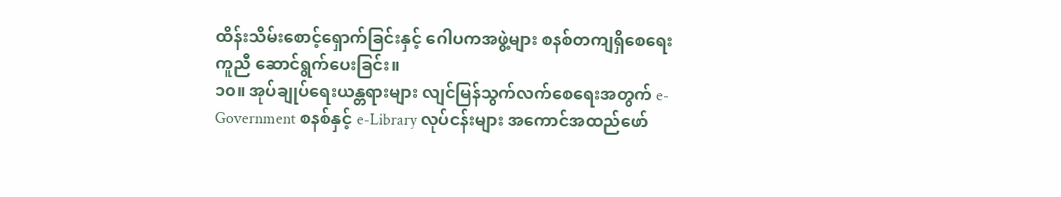ထိန်းသိမ်းစောင့်ရှောက်ခြင်းနှင့် ဂေါပကအဖွဲ့များ စနစ်တကျရှိစေရေး ကူညီ ဆောင်ရွက်ပေးခြင်း။
၁၀။ အုပ်ချုပ်ရေးယန္တရားများ လျင်မြန်သွက်လက်စေရေးအတွက် e-Government စနစ်နှင့် e-Library လုပ်ငန်းများ အကောင်အထည်ဖော်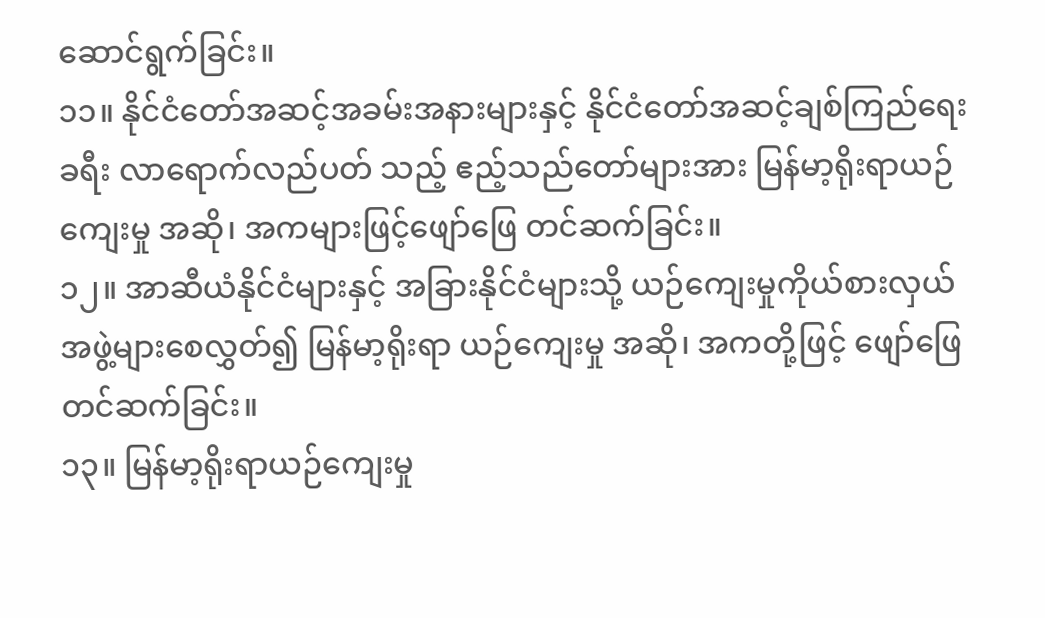ဆောင်ရွက်ခြင်း။
၁၁။ နိုင်ငံတော်အဆင့်အခမ်းအနားများနှင့် နိုင်ငံတော်အဆင့်ချစ်ကြည်ရေးခရီး လာရောက်လည်ပတ် သည့် ဧည့်သည်တော်များအား မြန်မာ့ရိုးရာယဉ်ကျေးမှု အဆို၊ အကများဖြင့်ဖျော်ဖြေ တင်ဆက်ခြင်း။
၁၂။ အာဆီယံနိုင်ငံများနှင့် အခြားနိုင်ငံများသို့ ယဉ်ကျေးမှုကိုယ်စားလှယ်အဖွဲ့များစေလွှတ်၍ မြန်မာ့ရိုးရာ ယဉ်ကျေးမှု အဆို၊ အကတို့ဖြင့် ဖျော်ဖြေတင်ဆက်ခြင်း။
၁၃။ မြန်မာ့ရိုးရာယဉ်ကျေးမှု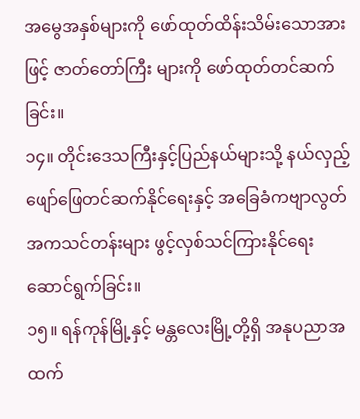အမွေအနှစ်များကို ဖော်ထုတ်ထိန်းသိမ်းသောအားဖြင့် ဇာတ်တော်ကြီး များကို ဖော်ထုတ်တင်ဆက်ခြင်း။
၁၄။ တိုင်းဒေသကြီးနှင့်ပြည်နယ်များသို့ နယ်လှည့်ဖျော်ဖြေတင်ဆက်နိုင်ရေးနှင့် အခြေခံကဗျာလွတ် အကသင်တန်းများ ဖွင့်လှစ်သင်ကြားနိုင်ရေး ဆောင်ရွက်ခြင်း။
၁၅။ ရန်ကုန်မြို့နှင့် မန္တလေးမြို့တို့ရှိ အနုပညာအထက်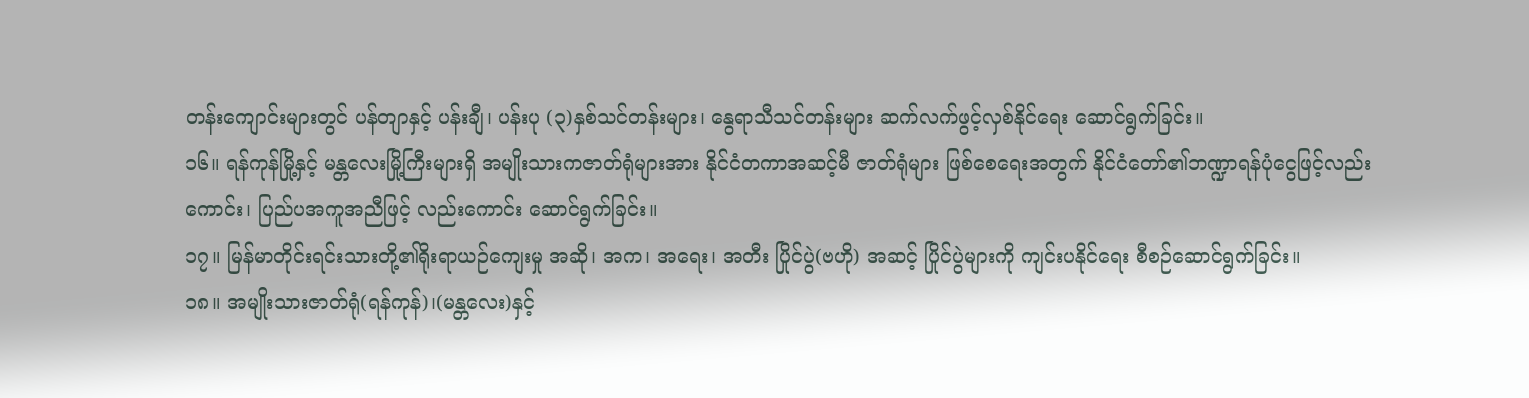တန်းကျောင်းများတွင် ပန်တျာနှင့် ပန်းချီ၊ ပန်းပု (၃)နှစ်သင်တန်းများ၊ နွေရာသီသင်တန်းများ ဆက်လက်ဖွင့်လှစ်နိုင်ရေး ဆောင်ရွက်ခြင်း။
၁၆။ ရန်ကုန်မြို့နှင့် မန္တလေးမြို့ကြီးများရှိ အမျိုးသားကဇာတ်ရုံများအား နိုင်ငံတကာအဆင့်မီ ဇာတ်ရုံများ ဖြစ်စေရေးအတွက် နိုင်ငံတော်၏ဘဏ္ဍာရန်ပုံငွေဖြင့်လည်းကောင်း၊ ပြည်ပအကူအညီဖြင့် လည်းကောင်း ဆောင်ရွက်ခြင်း။
၁၇။ မြန်မာတိုင်းရင်းသားတို့၏ရိုးရာယဉ်ကျေးမှု အဆို၊ အက၊ အရေး၊ အတီး ပြိုင်ပွဲ(ဗဟို) အဆင့် ပြိုင်ပွဲများကို ကျင်းပနိုင်ရေး စီစဉ်ဆောင်ရွက်ခြင်း။
၁၈။ အမျိုးသားဇာတ်ရုံ(ရန်ကုန်)၊(မန္တလေး)နှင့်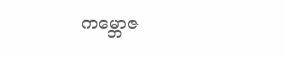ကမ္ဘောဇ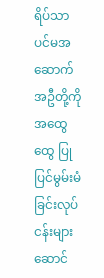ရိပ်သာ ပင်မအဆောက်အဦတို့ကို အထွေထွေ ပြုပြင်မွမ်းမံခြင်းလုပ်ငန်းများ ဆောင်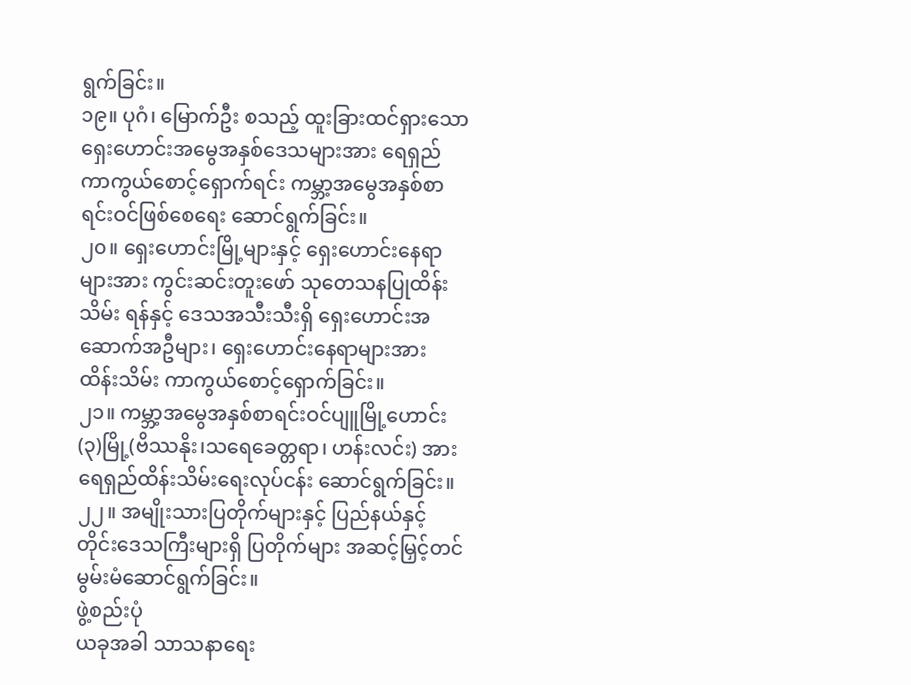ရွက်ခြင်း။
၁၉။ ပုဂံ၊ မြောက်ဦး စသည့် ထူးခြားထင်ရှားသော ရှေးဟောင်းအမွေအနှစ်ဒေသများအား ရေရှည် ကာကွယ်စောင့်ရှောက်ရင်း ကမ္ဘာ့အမွေအနှစ်စာရင်းဝင်ဖြစ်စေရေး ဆောင်ရွက်ခြင်း။
၂၀။ ရှေးဟောင်းမြို့များနှင့် ရှေးဟောင်းနေရာများအား ကွင်းဆင်းတူးဖော် သုတေသနပြုထိန်းသိမ်း ရန်နှင့် ဒေသအသီးသီးရှိ ရှေးဟောင်းအဆောက်အဦများ၊ ရှေးဟောင်းနေရာများအား ထိန်းသိမ်း ကာကွယ်စောင့်ရှောက်ခြင်း။
၂၁။ ကမ္ဘာ့အမွေအနှစ်စာရင်းဝင်ပျူမြို့ဟောင်း(၃)မြို့(ဗိဿနိုး၊သရေခေတ္တရာ၊ ဟန်းလင်း) အား ရေရှည်ထိန်းသိမ်းရေးလုပ်ငန်း ဆောင်ရွက်ခြင်း။
၂၂။ အမျိုးသားပြတိုက်များနှင့် ပြည်နယ်နှင့်တိုင်းဒေသကြီးများရှိ ပြတိုက်များ အဆင့်မြှင့်တင် မွမ်းမံဆောင်ရွက်ခြင်း။
ဖွဲ့စည်းပုံ
ယခုအခါ သာသနာရေး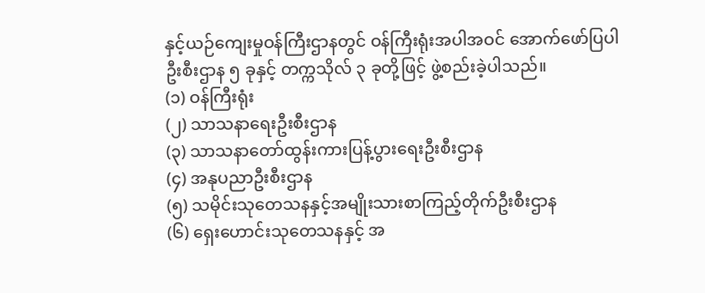နှင့်ယဉ်ကျေးမှုဝန်ကြီးဌာနတွင် ဝန်ကြီးရုံးအပါအဝင် အောက်ဖော်ပြပါ ဦးစီးဌာန ၅ ခုနှင့် တက္ကသိုလ် ၃ ခုတို့ဖြင့် ဖွဲ့စည်းခဲ့ပါသည်။
(၁) ဝန်ကြီးရုံး
(၂) သာသနာရေးဦးစီးဌာန
(၃) သာသနာတော်ထွန်းကားပြန့်ပွားရေးဦးစီးဌာန
(၄) အနုပညာဦးစီးဌာန
(၅) သမိုင်းသုတေသနနှင့်အမျိုးသားစာကြည့်တိုက်ဦးစီးဌာန
(၆) ရှေးဟောင်းသုတေသနနှင့် အ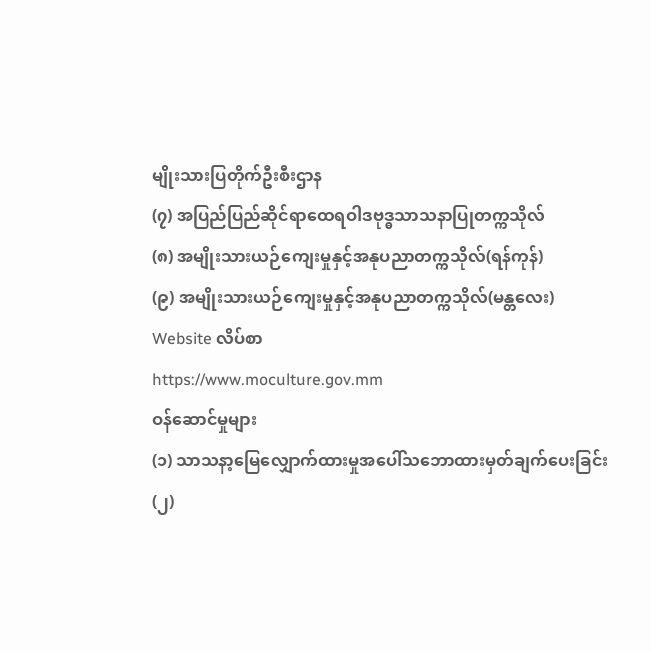မျိုးသားပြတိုက်ဦးစီးဌာန
(၇) အပြည်ပြည်ဆိုင်ရာထေရဝါဒဗုဒ္ဓသာသနာပြုတက္ကသိုလ်
(၈) အမျိုးသားယဉ်ကျေးမှုနှင့်အနုပညာတက္ကသိုလ်(ရန်ကုန်)
(၉) အမျိုးသားယဉ်ကျေးမှုနှင့်အနုပညာတက္ကသိုလ်(မန္တလေး)
Website လိပ်စာ
https://www.moculture.gov.mm
ဝန်ဆောင်မှုများ
(၁) သာသနာ့မြေလျှောက်ထားမှုအပေါ်သဘောထားမှတ်ချက်ပေးခြင်း
(၂)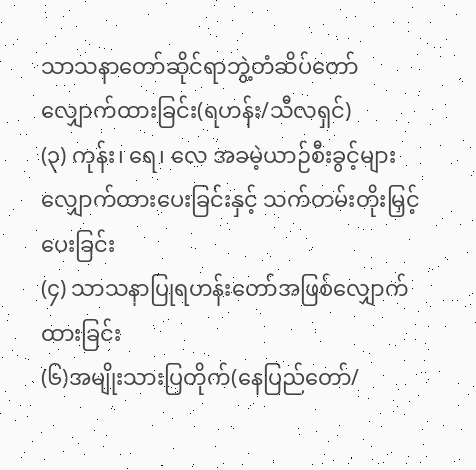သာသနာတော်ဆိုင်ရာဘွဲ့တံဆိပ်တော်လျှောက်ထားခြင်း(ရဟန်း/သီလရှင်)
(၃) ကုန်း၊ ရေ၊ လေ အခမဲ့ယာဉ်စီးခွင့်များ လျှောက်ထားပေးခြင်းနှင့် သက်တမ်းတိုးမြှင့်ပေးခြင်း
(၄) သာသနာပြုရဟန်းတော်အဖြစ်လျှောက်ထားခြင်း
(၆)အမျိုးသားပြတိုက်(နေပြည်တော်/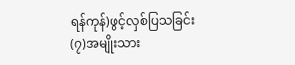ရန်ကုန်)ဖွင့်လှစ်ပြသခြင်း
(၇)အမျိုးသား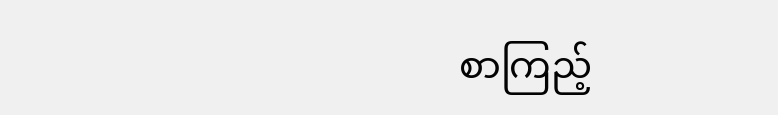စာကြည့်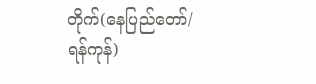တိုက်(နေပြည်တော်/ရန်ကုန်)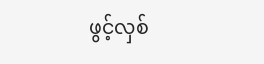ဖွင့်လှစ်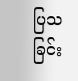ပြသခြင်း